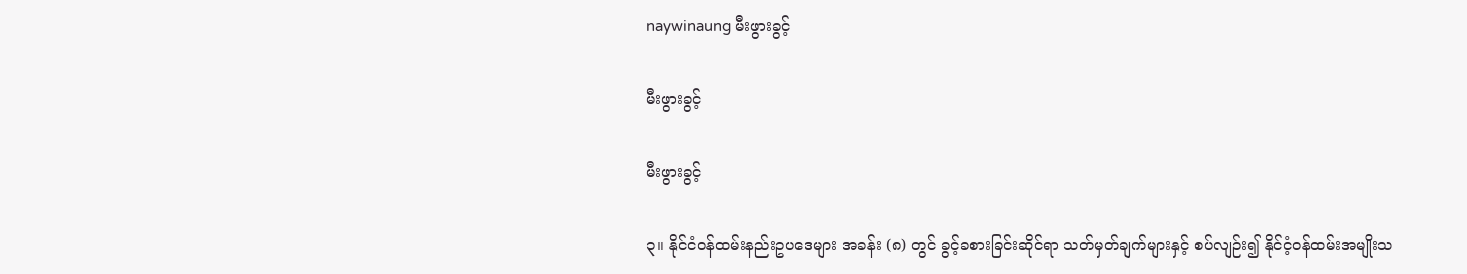naywinaung မီးဖွားခွင့်

မီးဖွားခွင့်

မီးဖွားခွင့်

၃။ နိုင်ငံဝန်ထမ်းနည်းဥပဒေများ အခန်း (၈) တွင် ခွင့်ခစားခြင်းဆိုင်ရာ သတ်မှတ်ချက်များနှင့် စပ်လျဉ်း၍ နိုင်ငံ့ဝန်ထမ်းအမျိုးသ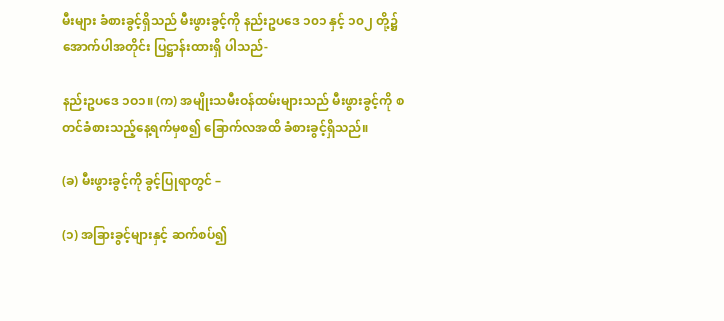မီးများ ခံစားခွင့်ရှိသည် မီးဖွားခွင့်ကို နည်းဥပဒေ ၁၀၁ နှင့် ၁၀၂ တို့၌ အောက်ပါအတိုင်း ပြဋ္ဌာန်းထားရှိ ပါသည်-

နည်းဥပဒေ ၁ဝ၁။ (က) အမျိုးသမီးဝန်ထမ်းများသည် မီးဖွားခွင့်ကို စတင်ခံစားသည့်နေ့ရက်မှစ၍ ခြောက်လအထိ ခံစားခွင့်ရှိသည်။

(ခ) မီးဖွားခွင့်ကို ခွင့်ပြုရာတွင် –

(၁) အခြားခွင့်များနှင့် ဆက်စပ်၍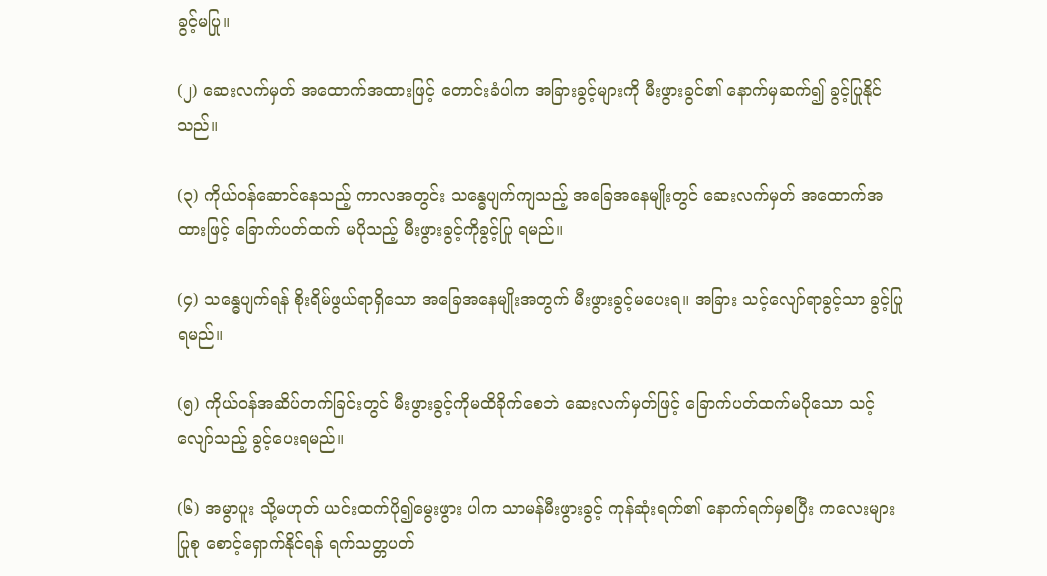ခွင့်မပြု။

(၂) ဆေးလက်မှတ် အထောက်အထားဖြင့် တောင်းခံပါက အခြားခွင့်များကို မီးဖွားခွင်၏ နောက်မှဆက်၍ ခွင့်ပြုနိုင်သည်။

(၃) ကိုယ်ဝန်ဆောင်နေသည့် ကာလအတွင်း သန္ဓေပျက်ကျသည့် အခြေအနေမျိုးတွင် ဆေးလက်မှတ် အထောက်အထားဖြင့် ခြောက်ပတ်ထက် မပိုသည့် မီးဖွားခွင့်ကိုခွင့်ပြု ရမည်။

(၄) သန္ဓေပျက်ရန် စိုးရိမ်ဖွယ်ရာရှိသော အခြေအနေမျိုးအတွက် မီးဖွားခွင့်မပေးရ။ အခြား သင့်လျော်ရာခွင့်သာ ခွင့်ပြုရမည်။

(၅) ကိုယ်ဝန်အဆိပ်တက်ခြင်းတွင် မီးဖွားခွင့်ကိုမထိခိုက်စေဘဲ ဆေးလက်မှတ်ဖြင့် ခြောက်ပတ်ထက်မပိုသော သင့်လျော်သည့် ခွင့်ပေးရမည်။

(၆) အမွာပူး သို့မဟုတ် ယင်းထက်ပို၍မွေးဖွား ပါက သာမန်မီးဖွားခွင့် ကုန်ဆုံးရက်၏ နောက်ရက်မှစပြီး ကလေးများပြုစု စောင့်ရှောက်နိုင်ရန် ရက်သတ္တပတ်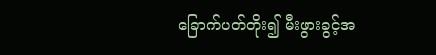ခြောက်ပတ်တိုး၍ မီးဖွားခွင့်အ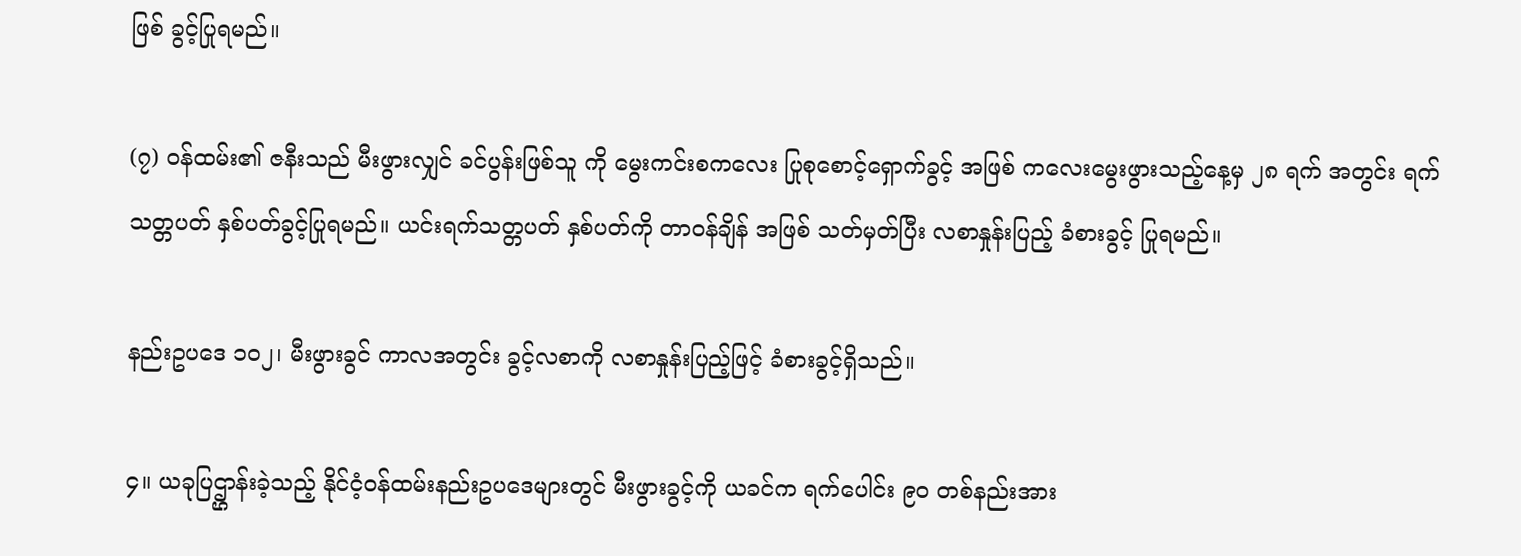ဖြစ် ခွင့်ပြုရမည်။

(၇) ဝန်ထမ်း၏ ဇနီးသည် မီးဖွားလျှင် ခင်ပွန်းဖြစ်သူ ကို မွေးကင်းစကလေး ပြုစုစောင့်ရှောက်ခွင့် အဖြစ် ကလေးမွေးဖွားသည့်နေ့မှ ၂၈ ရက် အတွင်း ရက်သတ္တပတ် နှစ်ပတ်ခွင့်ပြုရမည်။ ယင်းရက်သတ္တပတ် နှစ်ပတ်ကို တာဝန်ချိန် အဖြစ် သတ်မှတ်ပြီး လစာနှုန်းပြည့် ခံစားခွင့် ပြုရမည်။

နည်းဥပဒေ ၁၀၂၊ မီးဖွားခွင် ကာလအတွင်း ခွင့်လစာကို လစာနှုန်းပြည့်ဖြင့် ခံစားခွင့်ရှိသည်။

၄။ ယခုပြဌ္ဌာန်းခဲ့သည့် နိုင်ငံ့ဝန်ထမ်းနည်းဥပဒေများတွင် မီးဖွားခွင့်ကို ယခင်က ရက်ပေါင်း ၉၀ တစ်နည်းအား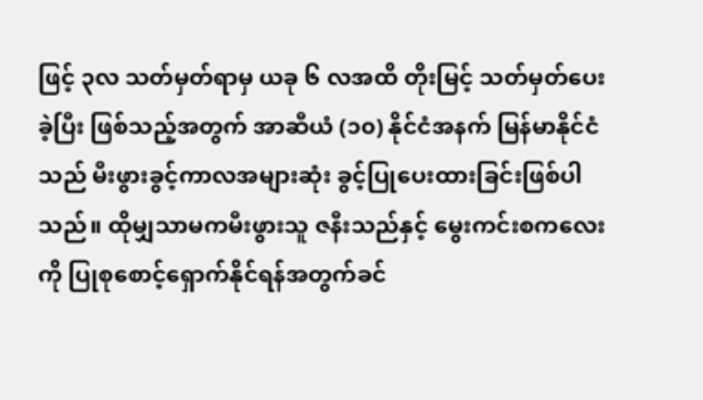ဖြင့် ၃လ သတ်မှတ်ရာမှ ယခု ၆ လအထိ တိုးမြင့် သတ်မှတ်ပေးခဲ့ပြီး ဖြစ်သည့်အတွက် အာဆီယံ (၁၀) နိုင်ငံအနက် မြန်မာနိုင်ငံသည် မီးဖွားခွင့်ကာလအများဆုံး ခွင့်ပြုပေးထားခြင်းဖြစ်ပါသည်။ ထိုမျှသာမကမီးဖွားသူ ဇနီးသည်နှင့် မွေးကင်းစကလေးကို ပြုစုစောင့်ရှောက်နိုင်ရန်အတွက်ခင်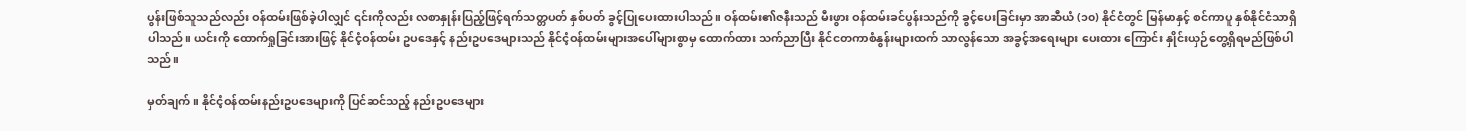ပွန်းဖြစ်သူသည်လည်း ဝန်ထမ်းဖြစ်ခဲ့ပါလျှင် ၎င်းကိုလည်း လစာနှုန်းပြည့်ဖြင့်ရက်သတ္တပတ် နှစ်ပတ် ခွင့်ပြုပေးထားပါသည်။ ဝန်ထမ်း၏ဇနီးသည် မီးဖွား ဝန်ထမ်းခင်ပွန်းသည်ကို ခွင့်ပေးခြင်းမှာ အာဆီယံ (၁၀) နိုင်ငံတွင် မြန်မာနှင့် စင်ကာပူ နှစ်နိုင်ငံသာရှိပါသည်။ ယင်းကို ထောက်ရှုခြင်းအားဖြင့် နိုင်ငံ့ဝန်ထမ်း ဥပဒေနှင့် နည်းဥပဒေများသည် နိုင်ငံ့ဝန်ထမ်းများအပေါ်များစွာမှ ထောက်ထား သက်ညာပြီး နိုင်ငတကာစံနွန်းများထက် သာလွန်သော အခွင့်အရေးများ ပေးထား ကြောင်း နှိုင်းယှဉ်တွေ့ရှိရမည်ဖြစ်ပါသည်။

မှတ်ချက်။ နိုင်ငံ့ဝန်ထမ်းနည်းဥပဒေများကို ပြင်ဆင်သည့် နည်းဥပဒေများ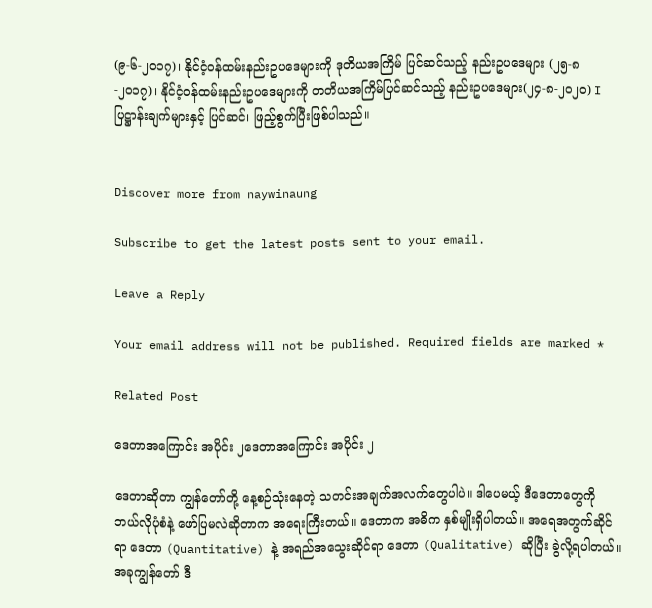(၉-၆-၂၀၁၇)၊ နိုင်ငံ့ဝန်ထမ်းနည်းဥပဒေများကို ဒုတိယအကြိမ် ပြင်ဆင်သည့် နည်းဥပဒေများ (၂၅-၈-၂၀၁၇)၊ နိုင်ငံ့ဝန်ထမ်းနည်းဥပဒေများကို တတိယအကြိမ်ပြင်ဆင်သည့် နည်းဥပဒေများ(၂၄-၈-၂၀၂၀) I ပြဋ္ဌာန်းချက်များနှင့် ပြင်ဆင်၊ ဖြည့်စွက်ပြီးဖြစ်ပါသည်။


Discover more from naywinaung

Subscribe to get the latest posts sent to your email.

Leave a Reply

Your email address will not be published. Required fields are marked *

Related Post

ဒေတာအကြောင်း အပိုင်း ၂ဒေတာအကြောင်း အပိုင်း ၂

ဒေတာဆိုတာ ကျွန်တော်တို့ နေ့စဉ်သုံးနေတဲ့ သတင်းအချက်အလက်တွေပါပဲ။ ဒါပေမယ့် ဒီဒေတာတွေကို ဘယ်လိုပုံစံနဲ့ ဖော်ပြမလဲဆိုတာက အရေးကြီးတယ်။ ဒေတာက အဓိက နှစ်မျိုးရှိပါတယ်။ အရေအတွက်ဆိုင်ရာ ဒေတာ (Quantitative) နဲ့ အရည်အသွေးဆိုင်ရာ ဒေတာ (Qualitative) ဆိုပြီး ခွဲလို့ရပါတယ်။ အခုကျွန်တော် ဒီ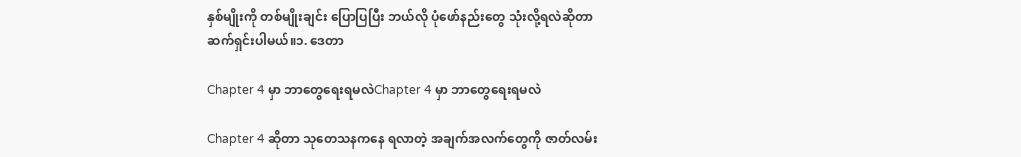နှစ်မျိုးကို တစ်မျိုးချင်း ပြောပြပြီး ဘယ်လို ပုံဖော်နည်းတွေ သုံးလို့ရလဲဆိုတာ ဆက်ရှင်းပါမယ်။၁. ဒေတာ

Chapter 4 မှာ ဘာတွေရေးရမလဲChapter 4 မှာ ဘာတွေရေးရမလဲ

Chapter 4 ဆိုတာ သုတေသနကနေ ရလာတဲ့ အချက်အလက်တွေကို ဇာတ်လမ်း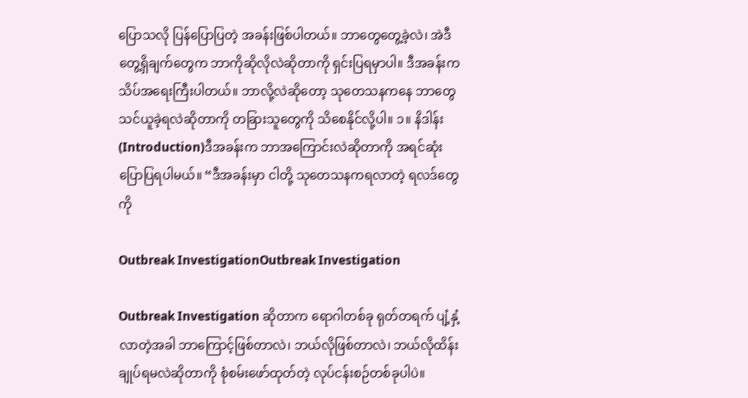ပြောသလို ပြန်ပြောပြတဲ့ အခန်းဖြစ်ပါတယ်။ ဘာတွေတွေ့ခဲ့လဲ၊ အဲဒီတွေ့ရှိချက်တွေက ဘာကိုဆိုလိုလဲဆိုတာကို ရှင်းပြရမှာပါ။ ဒီအခန်းက သိပ်အရေးကြီးပါတယ်။ ဘာလို့လဲဆိုတော့ သုတေသနကနေ ဘာတွေ သင်ယူခဲ့ရလဲဆိုတာကို တခြားသူတွေကို သိစေနိုင်လို့ပါ။ ၁။ နိဒါန်း (Introduction)ဒီအခန်းက ဘာအကြောင်းလဲဆိုတာကို အရင်ဆုံးပြောပြရပါမယ်။ “ဒီအခန်းမှာ ငါတို့ သုတေသနကရလာတဲ့ ရလဒ်တွေကို

Outbreak InvestigationOutbreak Investigation

Outbreak Investigation ဆိုတာက ရောဂါတစ်ခု ရုတ်တရက် ပျံ့နှံ့လာတဲ့အခါ ဘာကြောင့်ဖြစ်တာလဲ၊ ဘယ်လိုဖြစ်တာလဲ၊ ဘယ်လိုထိန်းချုပ်ရမလဲဆိုတာကို စုံစမ်းဖော်ထုတ်တဲ့ လုပ်ငန်းစဉ်တစ်ခုပါပဲ။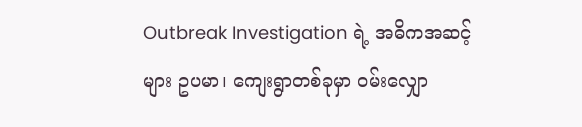Outbreak Investigation ရဲ့ အဓိကအဆင့်များ ဥပမာ၊ ကျေးရွာတစ်ခုမှာ ဝမ်းလျှော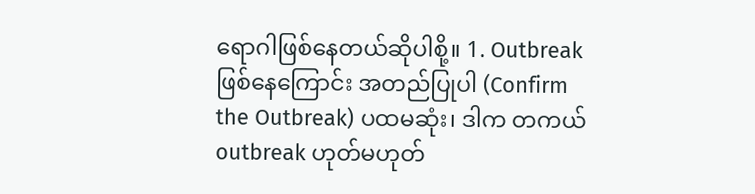ရောဂါဖြစ်နေတယ်ဆိုပါစို့။ 1. Outbreak ဖြစ်နေကြောင်း အတည်ပြုပါ (Confirm the Outbreak) ပထမဆုံး၊ ဒါက တကယ် outbreak ဟုတ်မဟုတ်